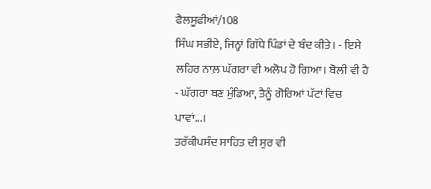ਫੈਲਸੂਫੀਆਂ/108
ਸਿੰਘ ਸਭੀਏ, ਜਿਨ੍ਹਾਂ ਗਿੱਧੇ ਪਿੰਡਾਂ ਦੇ ਬੰਦ ਕੀਤੇ। - ਇਸੇ ਲਹਿਰ ਨਾਲ਼ ਘੱਗਰਾ ਵੀ ਅਲੋਪ ਹੋ ਗਿਆ। ਬੋਲੀ ਵੀ ਹੈ - ਘੱਗਰਾ ਬਣ ਮੁੰਡਿਆ, ਤੈਨੂੰ ਗੋਰਿਆਂ ਪੱਟਾਂ ਵਿਚ ਪਾਵਾਂ...।
ਤਰੱਕੀਪਸੰਦ ਸਾਹਿਤ ਦੀ ਸੁਰ ਵੀ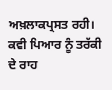ਅਖ਼ਲਾਕਪ੍ਰਸਤ ਰਹੀ। ਕਵੀ ਪਿਆਰ ਨੂੰ ਤਰੱਕੀ ਦੇ ਰਾਹ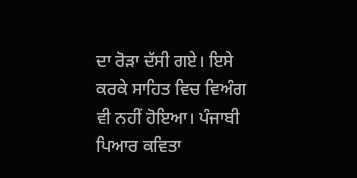ਦਾ ਰੋੜਾ ਦੱਸੀ ਗਏ। ਇਸੇ ਕਰਕੇ ਸਾਹਿਤ ਵਿਚ ਵਿਅੰਗ ਵੀ ਨਹੀਂ ਹੋਇਆ। ਪੰਜਾਬੀ ਪਿਆਰ ਕਵਿਤਾ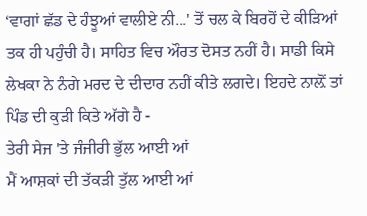‘ਵਾਗਾਂ ਛੱਡ ਦੇ ਹੰਝੂਆਂ ਵਾਲੀਏ ਨੀ...' ਤੋਂ ਚਲ ਕੇ ਬਿਰਹੋਂ ਦੇ ਕੀੜਿਆਂ ਤਕ ਹੀ ਪਹੁੰਚੀ ਹੈ। ਸਾਹਿਤ ਵਿਚ ਔਰਤ ਦੋਸਤ ਨਹੀਂ ਹੈ। ਸਾਡੀ ਕਿਸੇ ਲੇਖਕਾ ਨੇ ਨੰਗੇ ਮਰਦ ਦੇ ਦੀਦਾਰ ਨਹੀਂ ਕੀਤੇ ਲਗਦੇ। ਇਹਦੇ ਨਾਲ਼ੋਂ ਤਾਂ ਪਿੰਡ ਦੀ ਕੁੜੀ ਕਿਤੇ ਅੱਗੇ ਹੈ -
ਤੇਰੀ ਸੇਜ 'ਤੇ ਜੰਜੀਰੀ ਭੁੱਲ ਆਈ ਆਂ
ਮੈਂ ਆਸ਼ਕਾਂ ਦੀ ਤੱਕੜੀ ਤੁੱਲ ਆਈ ਆਂ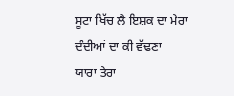ਸੂਟਾ ਖਿੱਚ ਲੈ ਇਸ਼ਕ ਦਾ ਮੇਰਾ
ਦੰਦੀਆਂ ਦਾ ਕੀ ਵੱਢਣਾ
ਯਾਰਾ ਤੇਰਾ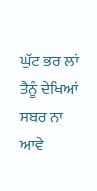ਘੁੱਟ ਭਰ ਲਾਂ
ਤੈਨੂੰ ਦੇਖਿਆਂ ਸਬਰ ਨਾ ਆਵੇ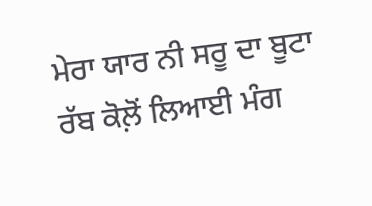ਮੇਰਾ ਯਾਰ ਨੀ ਸਰੂ ਦਾ ਬੂਟਾ
ਰੱਬ ਕੋਲ਼ੋਂ ਲਿਆਈ ਮੰਗ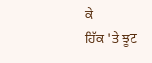ਕੇ
ਹਿੱਕ 'ਤੇ ਝੂट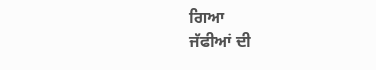ਗਿਆ
ਜੱਫੀਆਂ ਦੀ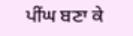ਪੀਂਘ ਬਣਾ ਕੇ